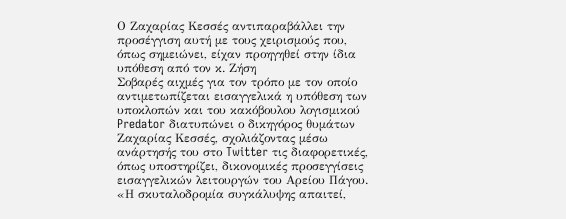Ο Ζαχαρίας Κεσσές αντιπαραβάλλει την προσέγγιση αυτή με τους χειρισμούς που, όπως σημειώνει, είχαν προηγηθεί στην ίδια υπόθεση από τον κ. Ζήση
Σοβαρές αιχμές για τον τρόπο με τον οποίο αντιμετωπίζεται εισαγγελικά η υπόθεση των υποκλοπών και του κακόβουλου λογισμικού Predator διατυπώνει ο δικηγόρος θυμάτων Ζαχαρίας Κεσσές, σχολιάζοντας μέσω ανάρτησής του στο Twitter τις διαφορετικές, όπως υποστηρίζει, δικονομικές προσεγγίσεις εισαγγελικών λειτουργών του Αρείου Πάγου.
«Η σκυταλοδρομία συγκάλυψης απαιτεί,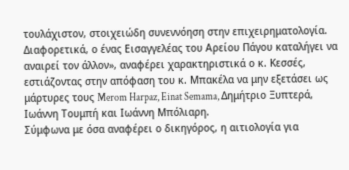τουλάχιστον, στοιχειώδη συνεννόηση στην επιχειρηματολογία. Διαφορετικά, ο ένας Εισαγγελέας του Αρείου Πάγου καταλήγει να αναιρεί τον άλλον», αναφέρει χαρακτηριστικά ο κ. Κεσσές, εστιάζοντας στην απόφαση του κ. Μπακέλα να μην εξετάσει ως μάρτυρες τους Merom Harpaz, Einat Semama, Δημήτριο Ξυπτερά, Ιωάννη Τουμπή και Ιωάννη Μπόλιαρη.
Σύμφωνα με όσα αναφέρει ο δικηγόρος, η αιτιολογία για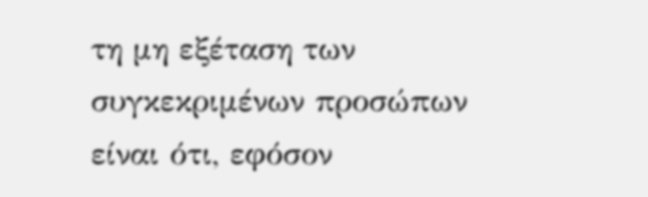τη μη εξέταση των συγκεκριμένων προσώπων είναι ότι, εφόσον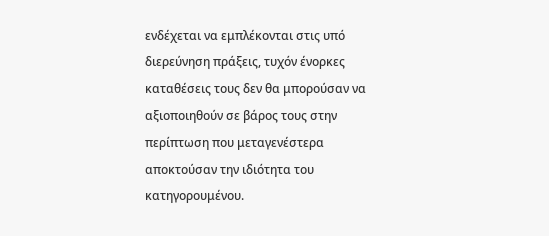ενδέχεται να εμπλέκονται στις υπό διερεύνηση πράξεις, τυχόν ένορκες καταθέσεις τους δεν θα μπορούσαν να αξιοποιηθούν σε βάρος τους στην περίπτωση που μεταγενέστερα αποκτούσαν την ιδιότητα του κατηγορουμένου.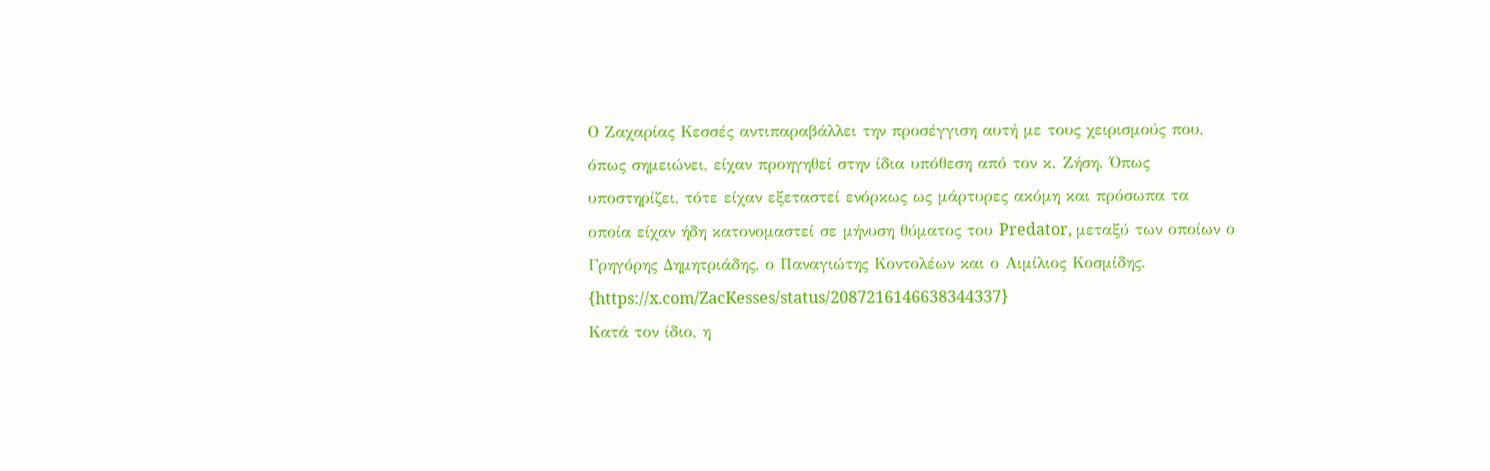Ο Ζαχαρίας Κεσσές αντιπαραβάλλει την προσέγγιση αυτή με τους χειρισμούς που, όπως σημειώνει, είχαν προηγηθεί στην ίδια υπόθεση από τον κ. Ζήση. Όπως υποστηρίζει, τότε είχαν εξεταστεί ενόρκως ως μάρτυρες ακόμη και πρόσωπα τα οποία είχαν ήδη κατονομαστεί σε μήνυση θύματος του Predator, μεταξύ των οποίων ο Γρηγόρης Δημητριάδης, ο Παναγιώτης Κοντολέων και ο Αιμίλιος Κοσμίδης.
{https://x.com/ZacKesses/status/2087216146638344337}
Κατά τον ίδιο, η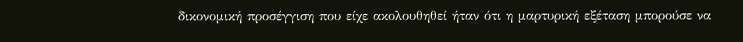δικονομική προσέγγιση που είχε ακολουθηθεί ήταν ότι η μαρτυρική εξέταση μπορούσε να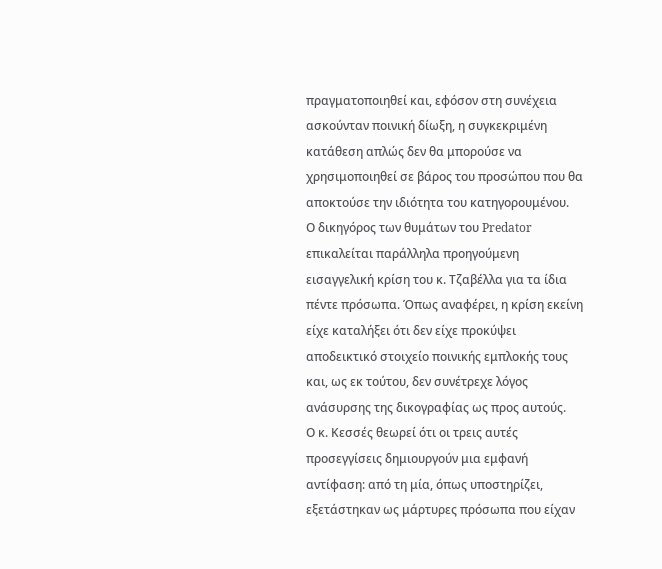πραγματοποιηθεί και, εφόσον στη συνέχεια ασκούνταν ποινική δίωξη, η συγκεκριμένη κατάθεση απλώς δεν θα μπορούσε να χρησιμοποιηθεί σε βάρος του προσώπου που θα αποκτούσε την ιδιότητα του κατηγορουμένου.
Ο δικηγόρος των θυμάτων του Predator επικαλείται παράλληλα προηγούμενη εισαγγελική κρίση του κ. Τζαβέλλα για τα ίδια πέντε πρόσωπα. Όπως αναφέρει, η κρίση εκείνη είχε καταλήξει ότι δεν είχε προκύψει αποδεικτικό στοιχείο ποινικής εμπλοκής τους και, ως εκ τούτου, δεν συνέτρεχε λόγος ανάσυρσης της δικογραφίας ως προς αυτούς.
Ο κ. Κεσσές θεωρεί ότι οι τρεις αυτές προσεγγίσεις δημιουργούν μια εμφανή αντίφαση: από τη μία, όπως υποστηρίζει, εξετάστηκαν ως μάρτυρες πρόσωπα που είχαν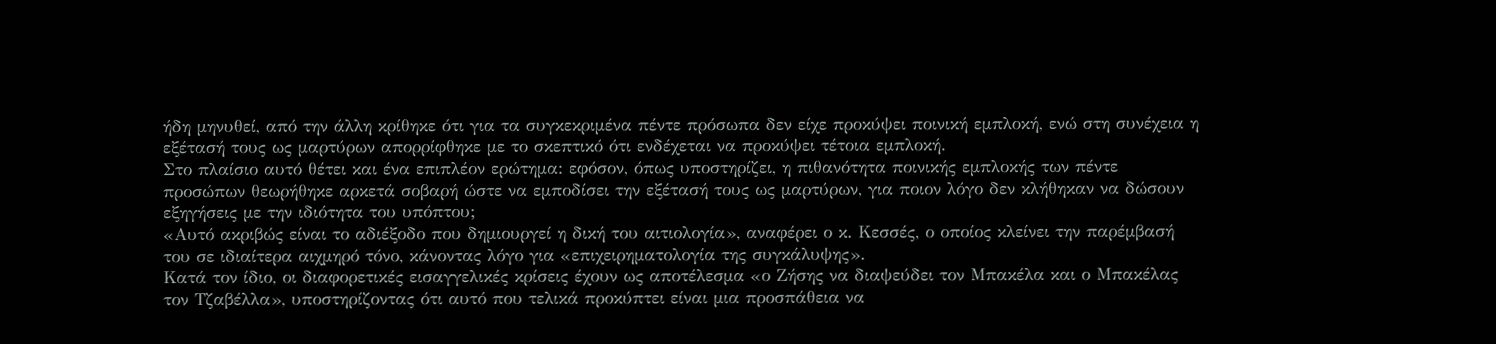ήδη μηνυθεί, από την άλλη κρίθηκε ότι για τα συγκεκριμένα πέντε πρόσωπα δεν είχε προκύψει ποινική εμπλοκή, ενώ στη συνέχεια η εξέτασή τους ως μαρτύρων απορρίφθηκε με το σκεπτικό ότι ενδέχεται να προκύψει τέτοια εμπλοκή.
Στο πλαίσιο αυτό θέτει και ένα επιπλέον ερώτημα: εφόσον, όπως υποστηρίζει, η πιθανότητα ποινικής εμπλοκής των πέντε προσώπων θεωρήθηκε αρκετά σοβαρή ώστε να εμποδίσει την εξέτασή τους ως μαρτύρων, για ποιον λόγο δεν κλήθηκαν να δώσουν εξηγήσεις με την ιδιότητα του υπόπτου;
«Αυτό ακριβώς είναι το αδιέξοδο που δημιουργεί η δική του αιτιολογία», αναφέρει ο κ. Κεσσές, ο οποίος κλείνει την παρέμβασή του σε ιδιαίτερα αιχμηρό τόνο, κάνοντας λόγο για «επιχειρηματολογία της συγκάλυψης».
Κατά τον ίδιο, οι διαφορετικές εισαγγελικές κρίσεις έχουν ως αποτέλεσμα «ο Ζήσης να διαψεύδει τον Μπακέλα και ο Μπακέλας τον Τζαβέλλα», υποστηρίζοντας ότι αυτό που τελικά προκύπτει είναι μια προσπάθεια να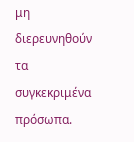μη διερευνηθούν τα συγκεκριμένα πρόσωπα.